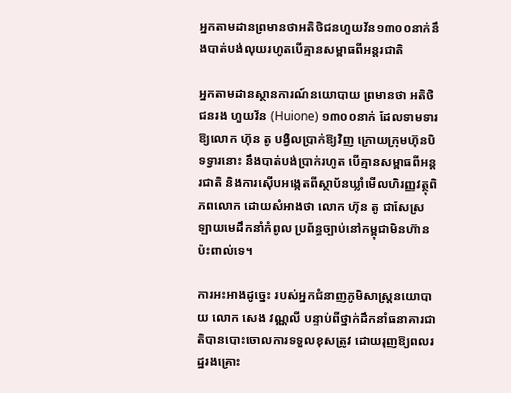អ្នកតាមដានព្រមានថាអតិថិជនហួយវ័ន១៣០០នាក់នឹងបាត់បង់លុយរហូតបើគ្មានសម្ពាធពីអន្តរជាតិ

អ្នកតាមដានស្ថានការណ៍នយោបាយ ព្រមានថា អតិថិជនរង ហួយវ័ន (Huione) ១៣០០នាក់ ដែលទាមទារឱ្យលោក ហ៊ុន តូ បង្វិលប្រាក់ឱ្យវិញ ក្រោយក្រុមហ៊ុនបិទទ្វារនោះ នឹងបាត់បង់ប្រាក់រហូត បើគ្មានសម្ពាធពីអន្តរជាតិ និងការស៊ើបអង្កេតពីស្ថាប័នឃ្លាំមើលហិរញ្ញវត្ថុពិភពលោក ដោយសំអាងថា លោក ហ៊ុន តូ ជាសែស្រឡាយមេដឹកនាំកំពូល ប្រព័ន្ធច្បាប់នៅកម្ពុជាមិនហ៊ានប៉ះពាល់ទេ។

ការអះអាងដូច្នេះ របស់អ្នកជំនាញភូមិសាស្ត្រនយោបាយ លោក សេង វណ្ណលី បន្ទាប់ពីថ្នាក់ដឹកនាំធនាគារជាតិបានបោះចោលការទទួលខុសត្រូវ ដោយរុញឱ្យពលរដ្ឋរងគ្រោះ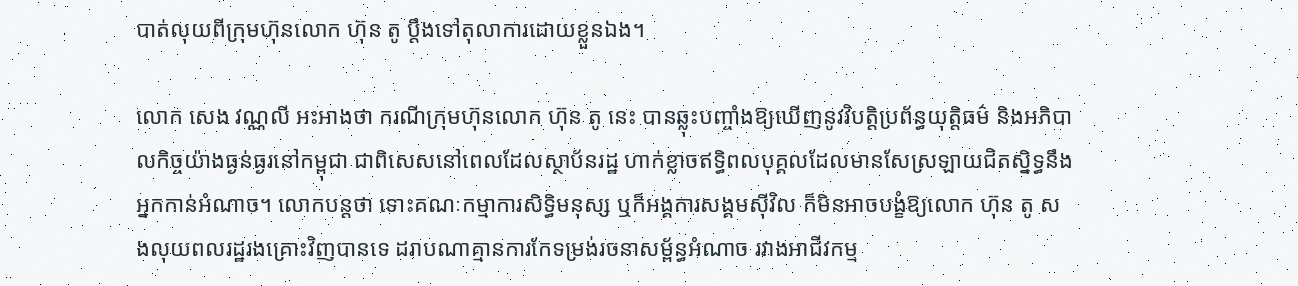បាត់លុយពីក្រុមហ៊ុនលោក ហ៊ុន តូ ប្ដឹងទៅតុលាការដោយខ្លួនឯង។

លោក សេង វណ្ណលី អះអាងថា ករណីក្រុមហ៊ុនលោក ហ៊ុន តូ នេះ បានឆ្លុះបញ្ចាំងឱ្យឃើញនូវវិបត្តិប្រព័ន្ធយុត្តិធម៌ និងអភិបាលកិច្ចយ៉ាងធ្ងន់ធ្ងរនៅកម្ពុជា ជាពិសេសនៅពេលដែលស្ថាប័នរដ្ឋ ហាក់ខ្លាចឥទ្ធិពលបុគ្គលដែលមានសែស្រឡាយជិតស្និទ្ធនឹងអ្នកកាន់អំណាច។ លោកបន្តថា ទោះគណៈកម្មាការសិទ្ធិមនុស្ស ឬក៏អង្គការសង្គមស៊ីវិល ក៏មិនអាចបង្ខំឱ្យលោក ហ៊ុន តូ សងលុយពលរដ្ឋរងគ្រោះវិញបានទេ ដរាបណាគ្មានការកែទម្រង់រចនាសម្ព័ន្ធអំណាច រវាងអាជីវកម្ម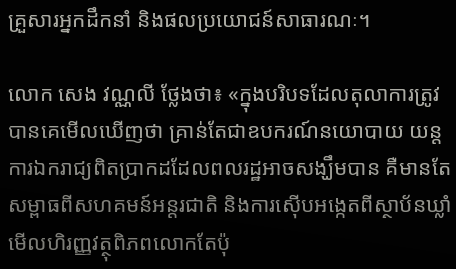គ្រួសារអ្នកដឹកនាំ និងផលប្រយោជន៍សាធារណៈ។

លោក សេង វណ្ណលី ថ្លែងថា៖ «ក្នុងបរិបទដែលតុលាការត្រូវបានគេមើលឃើញថា គ្រាន់តែជាឧបករណ៍នយោបាយ យន្តការឯករាជ្យពិតប្រាកដដែលពលរដ្ឋអាចសង្ឃឹមបាន គឺមានតែសម្ពាធពីសហគមន៍អន្តរជាតិ និងការស៊ើបអង្កេតពីស្ថាប័នឃ្លាំមើលហិរញ្ញវត្ថុពិភពលោកតែប៉ុ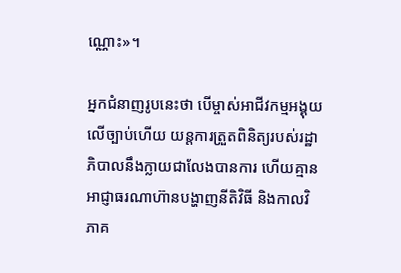ណ្ណោះ»។

អ្នកជំនាញរូបនេះថា បើម្ចាស់អាជីវកម្មអង្គុយលើច្បាប់ហើយ យន្តការត្រួតពិនិត្យរបស់រដ្ឋាភិបាលនឹងក្លាយជាលែងបានការ ហើយគ្មានអាជ្ញាធរណាហ៊ានបង្ហាញនីតិវិធី និងកាលវិភាគ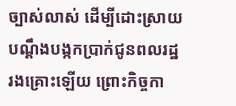ច្បាស់លាស់ ដើម្បីដោះស្រាយបណ្តឹងបង្កកប្រាក់ជូនពលរដ្ឋរងគ្រោះឡើយ ព្រោះកិច្ចកា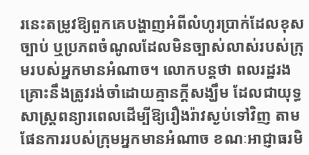រនេះតម្រូវឱ្យពួកគេបង្ហាញអំពីលំហូរប្រាក់ដែលខុសច្បាប់ ឬប្រភពចំណូលដែលមិនច្បាស់លាស់របស់ក្រុមរបស់អ្នកមានអំណាច។ លោកបន្តថា ពលរដ្ឋរងគ្រោះនឹងត្រូវរង់ចាំដោយគ្មានក្តីសង្ឃឹម ដែលជាយុទ្ធសាស្ត្រពន្យារពេលដើម្បីឱ្យរឿងរ៉ាវស្ងប់ទៅវិញ តាមផែនការរបស់ក្រុមអ្នកមានអំណាច ខណៈអាជ្ញាធរមិ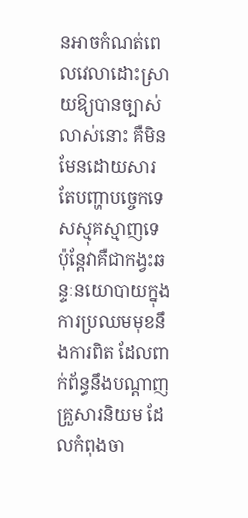នអាចកំណត់ពេលវេលាដោះស្រាយឱ្យបានច្បាស់លាស់នោះ គឺមិនមែនដោយសារតែបញ្ហាបច្ចេកទេសស្មុគស្មាញទេ ប៉ុន្តែវាគឺជាកង្វះឆន្ទៈនយោបាយក្នុងការប្រឈមមុខនឹងការពិត ដែលពាក់ព័ន្ធនឹងបណ្ដាញគ្រួសារនិយម ដែលកំពុងចា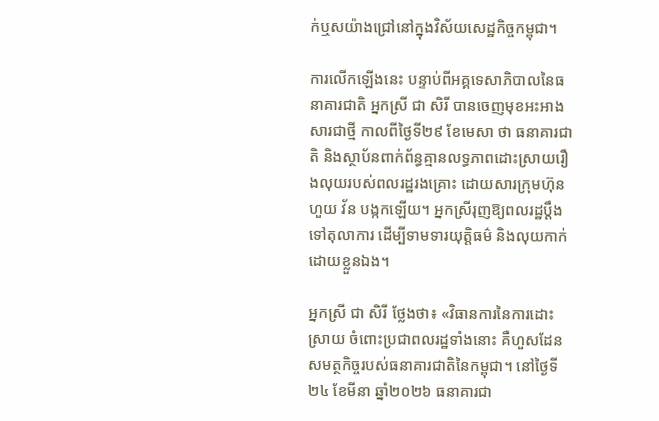ក់ឬសយ៉ាងជ្រៅនៅក្នុងវិស័យសេដ្ឋកិច្ចកម្ពុជា។

ការលើកឡើងនេះ បន្ទាប់ពីអគ្គទេសាភិបាលនៃធនាគារជាតិ អ្នកស្រី ជា សិរី បានចេញមុខអះអាងសារជាថ្មី កាលពីថ្ងៃទី២៩ ខែមេសា ថា ធនាគារជាតិ និងស្ថាប័នពាក់ព័ន្ធគ្មានលទ្ធភាពដោះស្រាយរឿងលុយរបស់ពលរដ្ឋរងគ្រោះ ដោយសារក្រុមហ៊ុន ហួយ វ័ន បង្កកឡើយ។ អ្នកស្រីរុញឱ្យពលរដ្ឋប្ដឹងទៅតុលាការ ដើម្បីទាមទារយុត្តិធម៌ និងលុយកាក់ដោយខ្លួនឯង។

អ្នកស្រី ជា សិរី ថ្លែងថា៖ «វិធានការនៃការដោះស្រាយ ចំពោះប្រជាពលរដ្ឋទាំងនោះ គឺហួសដែនសមត្ថកិច្ចរបស់ធនាគារជាតិនៃកម្ពុជា។ នៅថ្ងៃទី២៤ ខែមីនា ឆ្នាំ២០២៦ ធនាគារជា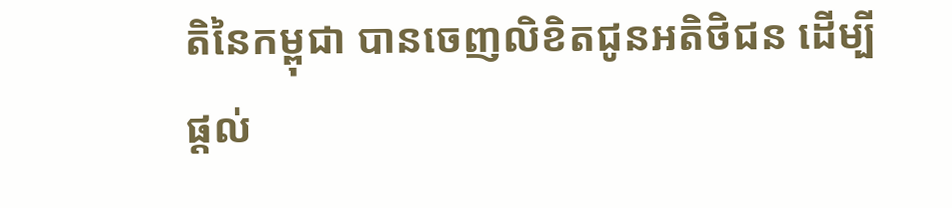តិនៃកម្ពុជា បានចេញលិខិតជូនអតិថិជន ដើម្បីផ្ដល់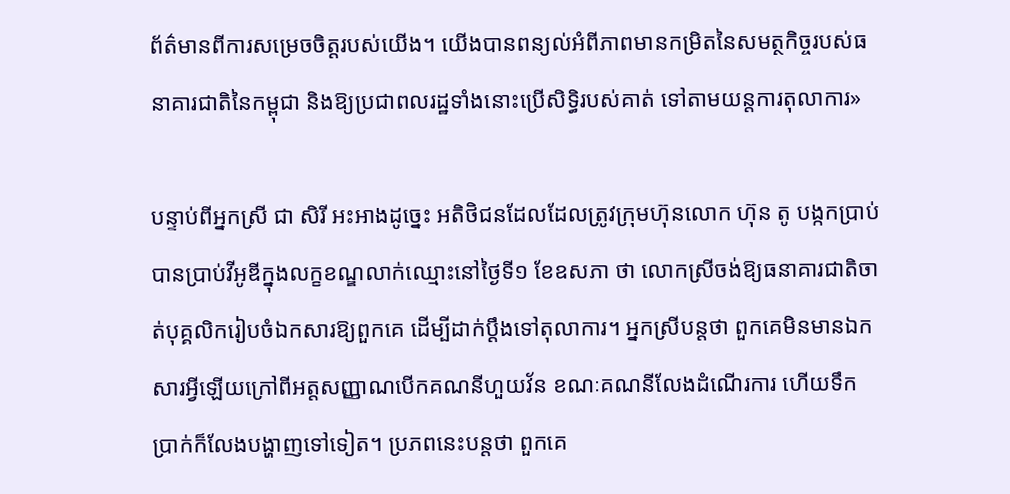ព័ត៌មានពីការសម្រេចចិត្តរបស់យើង។ យើងបានពន្យល់អំពីភាពមានកម្រិតនៃសមត្ថកិច្ចរបស់ធនាគារជាតិនៃកម្ពុជា និងឱ្យប្រជាពលរដ្ឋទាំងនោះប្រើសិទ្ធិរបស់គាត់ ទៅតាមយន្តការតុលាការ»

បន្ទាប់ពីអ្នកស្រី ជា សិរី អះអាងដូច្នេះ អតិថិជនដែលដែលត្រូវក្រុមហ៊ុនលោក ហ៊ុន តូ បង្កកប្រាប់បានប្រាប់វីអូឌីក្នុងលក្ខខណ្ឌលាក់ឈ្មោះនៅថ្ងៃទី១ ខែឧសភា ថា លោកស្រីចង់ឱ្យធនាគារជាតិចាត់បុគ្គលិករៀបចំឯកសារឱ្យពួកគេ ដើម្បីដាក់ប្ដឹងទៅតុលាការ។ អ្នកស្រីបន្តថា ពួកគេមិនមានឯកសារអ្វីឡើយក្រៅពីអត្តសញ្ញាណបើកគណនីហួយវ័ន ខណៈគណនីលែងដំណើរការ ហើយទឹកប្រាក់ក៏លែងបង្ហាញទៅទៀត។ ប្រភពនេះបន្តថា ពួកគេ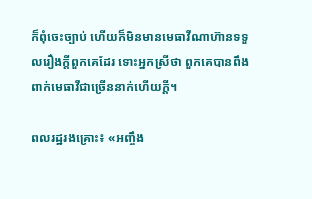ក៏ពុំចេះច្បាប់ ហើយក៏មិនមានមេធាវីណាហ៊ានទទួលរឿងក្ដីពួកគេដែរ ទោះអ្នកស្រីថា ពួកគេបានពឹងពាក់មេធាវីជាច្រើននាក់ហើយក្ដី។

ពលរដ្ឋរងគ្រោះ៖ «អញ្ចឹង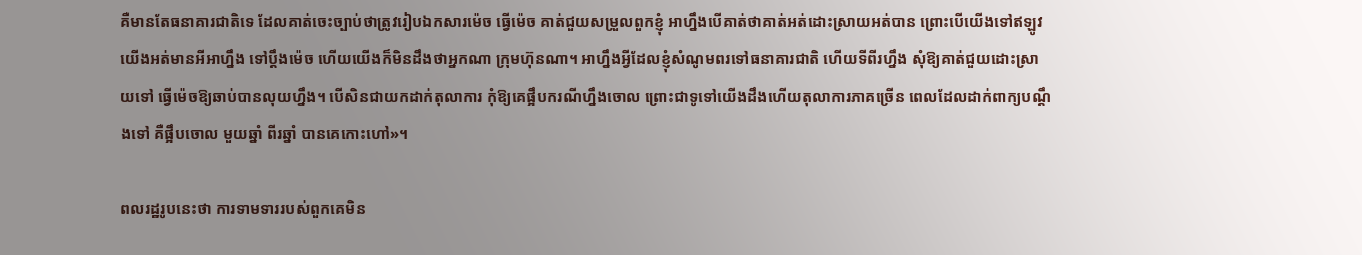គឺមានតែធនាគារជាតិទេ ដែលគាត់ចេះច្បាប់ថាត្រូវរៀបឯកសារម៉េច ធ្វើម៉េច គាត់ជួយសម្រួលពួកខ្ញុំ អាហ្នឹងបើគាត់ថាគាត់អត់ដោះស្រាយអត់បាន ព្រោះបើយើងទៅឥឡូវ យើងអត់មានអីអាហ្នឹង ទៅប្ដឹងម៉េច ហើយយើងក៏មិនដឹងថាអ្នកណា ក្រុមហ៊ុនណា។ អាហ្នឹងអ្វីដែលខ្ញុំសំណូមពរទៅធនាគារជាតិ ហើយទីពីរហ្នឹង សុំឱ្យគាត់ជួយដោះស្រាយទៅ ធ្វើម៉េចឱ្យឆាប់បានលុយហ្នឹង។ បើសិនជាយកដាក់តុលាការ កុំឱ្យគេផ្អឹបករណីហ្នឹងចោល ព្រោះជាទូទៅយើងដឹងហើយតុលាការភាគច្រើន ពេលដែលដាក់ពាក្យបណ្តឹងទៅ គឺផ្អឹបចោល មួយឆ្នាំ ពីរឆ្នាំ បានគេកោះហៅ»។

ពលរដ្ឋរូបនេះថា ការទាមទាររបស់ពួកគេមិន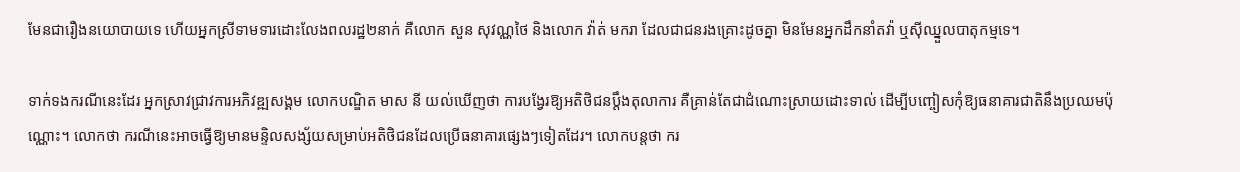មែនជារឿងនយោបាយទេ ហើយអ្នកស្រីទាមទារដោះលែងពលរដ្ឋ២នាក់ គឺលោក សួន សុវណ្ណថៃ និងលោក វ៉ាត់ មករា ដែលជាជនរងគ្រោះដូចគ្នា មិនមែនអ្នកដឹកនាំតវ៉ា ឬស៊ីឈ្នួលបាតុកម្មទេ។

ទាក់ទងករណីនេះដែរ អ្នកស្រាវជ្រាវការអភិវឌ្ឍសង្គម លោកបណ្ឌិត មាស នី យល់ឃើញថា ការបង្វែរឱ្យអតិថិជនប្ដឹងតុលាការ គឺគ្រាន់តែជាដំណោះស្រាយដោះទាល់ ដើម្បីបញ្ចៀសកុំឱ្យធនាគារជាតិនឹងប្រឈមប៉ុណ្ណោះ។ លោកថា ករណីនេះអាចធ្វើឱ្យមានមន្ទិលសង្ស័យសម្រាប់អតិថិជនដែលប្រើធនាគារផ្សេងៗទៀតដែរ។ លោកបន្តថា ករ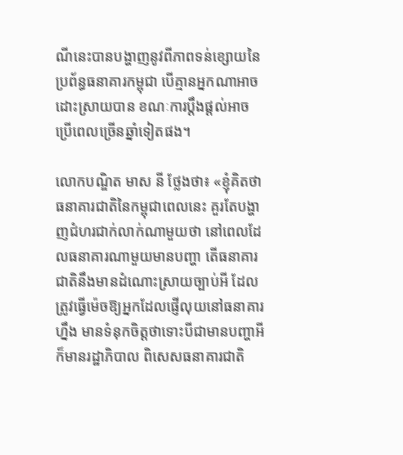ណីនេះបានបង្ហាញនូវពីភាពទន់ខ្សោយនៃប្រព័ន្ធធនាគារកម្ពុជា បើគ្មានអ្នកណាអាចដោះស្រាយបាន ខណៈការប្ដឹងផ្ដល់អាចប្រើពេលច្រើនឆ្នាំទៀតផង។

លោកបណ្ឌិត មាស នី ថ្លែងថា៖ «ខ្ញុំគិតថា ធនាគារជាតិនៃកម្ពុជាពេលនេះ គួរតែបង្ហាញជំហរជាក់លាក់ណាមួយថា នៅពេលដែលធនាគារណាមួយមានបញ្ហា តើធនាគារជាតិនឹងមានដំណោះស្រាយច្បាប់អី ដែលត្រូវធ្វើម៉េចឱ្យអ្នកដែលផ្ញើលុយនៅធនាគារហ្នឹង មានទំនុកចិត្តថាទោះបីជាមានបញ្ហាអី ក៏មានរដ្ឋាភិបាល ពិសេសធនាគារជាតិ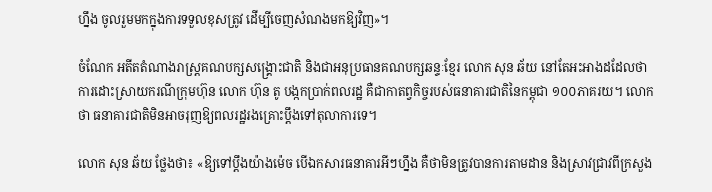ហ្នឹង ចូលរួមមកក្នុងការទទួលខុសត្រូវ ដើម្បីចេញសំណងមកឱ្យវិញ»។

ចំណែក អតីតតំណាងរាស្ត្រគណបក្សសង្គ្រោះជាតិ និងជាអនុប្រធានគណបក្សឆន្ទៈខ្មែរ លោក សុន ឆ័យ នៅតែអះអាងដដែលថា ការដោះស្រាយករណីក្រុមហ៊ុន លោក ហ៊ុន តូ បង្កកប្រាក់ពលរដ្ឋ គឺជាកាតព្វកិច្ចរបស់ធនាគារជាតិនៃកម្ពុជា ១០០ភាគរយ។ លោកថា ធនាគារជាតិមិនអាចរុញឱ្យពលរដ្ឋរងគ្រោះប្ដឹងទៅតុលាការទេ។

លោក សុន ឆ័យ ថ្លែងថា៖ «ឱ្យទៅប្ដឹងយ៉ាងម៉េច បើឯកសារធនាគារអីៗហ្នឹង គឺថាមិនត្រូវបានការតាមដាន និងស្រាវជ្រាវពីក្រសួង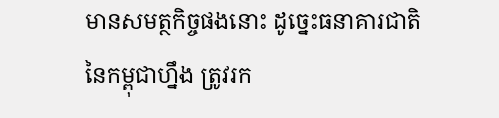មានសមត្ថកិច្ចផងនោះ ដូច្នេះធនាគារជាតិនៃកម្ពុជាហ្នឹង ត្រូវរក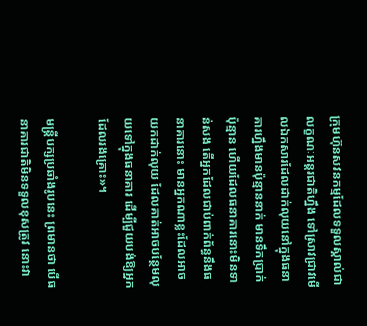ក្រុមហ៊ុនសវនកម្មដែលទទួលស្គាល់ជាលក្ខណៈអន្តរជាតិហ្នឹង ទៅស្រាវជ្រាវមើលឯកសារដែលដាក់លុយនៅក្នុងធនាគារហ្នឹងមានប៉ុន្មាននាក់ មានទឹកប្រាក់ប៉ុន្មាន ហើយដែលធនាគារនោះមិនទាន់សង តើអ្នកដែលជាប់ពាក់ព័ន្ធនឹងធនាគារនោះ មានអ្នកណាខ្លះដែលអាចយកដាក់លុយ ដែលគាត់អាចបន្ថែមលុយទៅក្នុងធនាគារ ដើម្បីជួយបង់ឱ្យអ្នកដែលរងគ្រោះ»។

មន្ត្រីបក្សប្រឆាំងរូបនេះ ព្រមានថា បើធនាគារជាតិមិនទទួលខុសត្រូវ នោះវា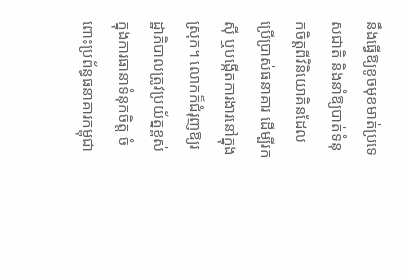នឹងធ្វើឱ្យខូចមុខមាត់ប្រទេសជាតិ និងនាំឱ្យបាត់ទំនុកចិត្តពីវិនិយោគិនដែលប្រើប្រាស់ធនាគារ ដើម្បីរកស៊ី ឬបង្កើតការងារនៅក្នុងស្រុក។ លោកក៏ជំរុញឱ្យរដ្ឋាភិបាលត្រូវប្រយ័ត្នខ្ពស់ក្នុងការធានាទំនុកចិត្ត ចំពោះប្រព័ន្ធធនាគារកម្ពុជា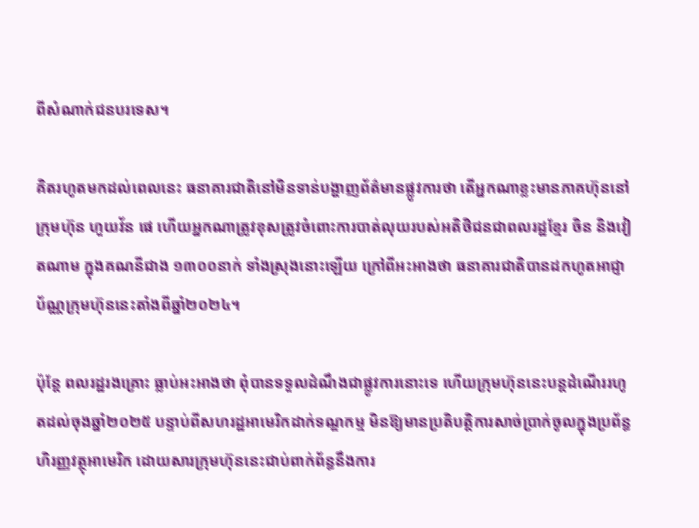ពីសំណាក់ជនបរទេស។

គិតរហូតមកដល់ពេលនេះ ធនាគារជាតិនៅមិនទាន់បង្ហាញព័ត៌មានផ្លូវការថា តើអ្នកណាខ្លះមានភាគហ៊ុននៅក្រុមហ៊ុន ហួយវ័ន ផេ ហើយអ្នកណាត្រូវខុសត្រូវចំពោះការបាត់លុយរបស់អតិថិជនជាពលរដ្ឋខ្មែរ ចិន និងវៀតណាម ក្នុងគណនីជាង ១៣០០នាក់ ទាំងស្រុងនោះឡើយ ក្រៅពីអះអាងថា ធនាគារជាតិបានដកហូតអាជ្ញាប័ណ្ណក្រុមហ៊ុននេះតាំងពីឆ្នាំ២០២៤។

ប៉ុន្តែ ពលរដ្ឋរងគ្រោះ ធ្លាប់អះអាងថា ពុំបានទទួលដំណឹងជាផ្លូវការនោះទេ ហើយក្រុមហ៊ុននេះបន្តដំណើររហូតដល់ចុងឆ្នាំ២០២៥ បន្ទាប់ពីសហរដ្ឋអាមេរិកដាក់ទណ្ឌកម្ម មិនឱ្យមានប្រតិបត្តិការសាច់ប្រាក់ចូលក្នុងប្រព័ន្ធហិរញ្ញវត្ថុអាមេរិក ដោយសារក្រុមហ៊ុននេះជាប់ពាក់ព័ន្ធនឹងការ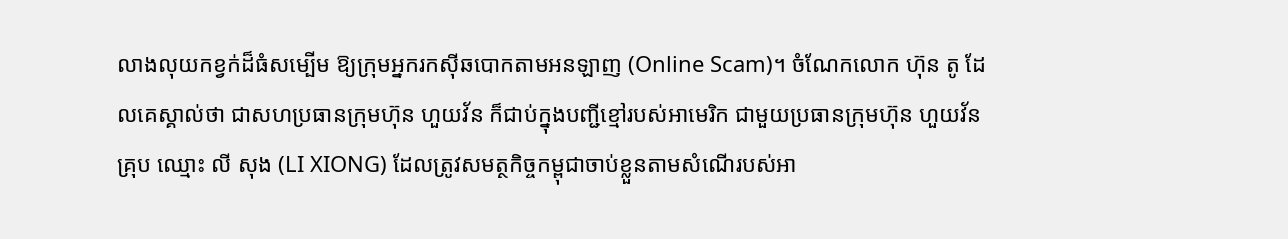លាងលុយកខ្វក់ដ៏ធំសម្បើម ឱ្យក្រុមអ្នករកស៊ីឆបោកតាមអនឡាញ (Online Scam)។ ចំណែកលោក ហ៊ុន តូ ដែលគេស្គាល់ថា ជាសហប្រធានក្រុមហ៊ុន ហួយវ័ន ក៏ជាប់ក្នុងបញ្ជីខ្មៅរបស់អាមេរិក ជាមួយប្រធានក្រុមហ៊ុន ហួយវ័ន គ្រុប ឈ្មោះ លី សុង (LI XIONG) ដែលត្រូវសមត្ថកិច្ចកម្ពុជាចាប់ខ្លួនតាមសំណើរបស់អា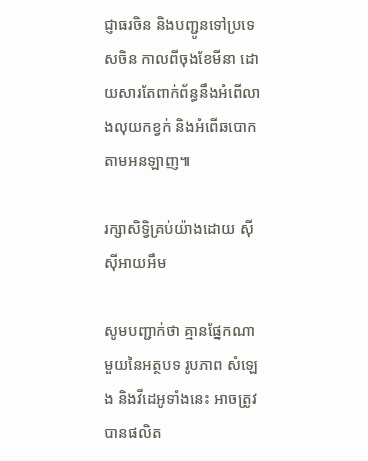ជ្ញាធរចិន និងបញ្ជូនទៅប្រទេសចិន កាលពីចុងខែមីនា ដោយសារតែពាក់ព័ន្ធនឹងអំពើលាងលុយកខ្វក់ និងអំពើឆបោកតាមអនឡាញ៕

រក្សាសិទ្វិគ្រប់យ៉ាងដោយ ស៊ីស៊ីអាយអឹម

សូមបញ្ជាក់ថា គ្មានផ្នែកណាមួយនៃអត្ថបទ រូបភាព សំឡេង និងវីដេអូទាំងនេះ អាចត្រូវបានផលិត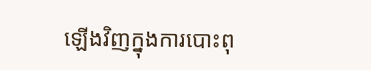ឡើងវិញក្នុងការបោះពុ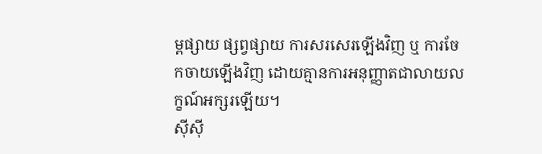ម្ពផ្សាយ ផ្សព្វផ្សាយ ការសរសេរឡើងវិញ ឬ ការចែកចាយឡើងវិញ ដោយគ្មានការអនុញ្ញាតជាលាយលក្ខណ៍អក្សរឡើយ។
ស៊ីស៊ី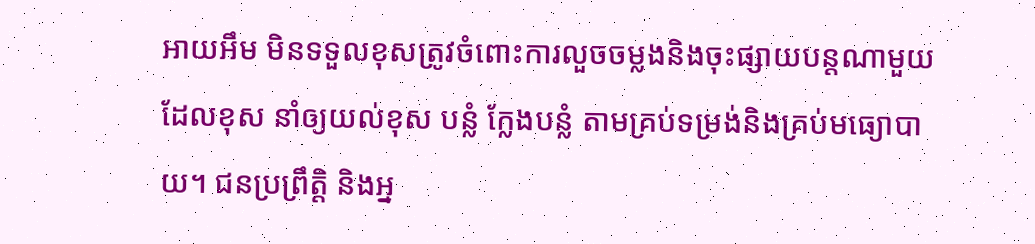អាយអឹម មិនទទួលខុសត្រូវចំពោះការលួចចម្លងនិងចុះផ្សាយបន្តណាមួយ ដែលខុស នាំឲ្យយល់ខុស បន្លំ ក្លែងបន្លំ តាមគ្រប់ទម្រង់និងគ្រប់មធ្យោបាយ។ ជនប្រព្រឹត្តិ និងអ្ន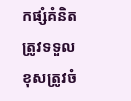កផ្សំគំនិត ត្រូវទទួលខុសត្រូវចំ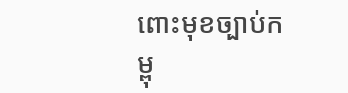ពោះមុខច្បាប់កម្ពុ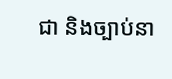ជា និងច្បាប់នា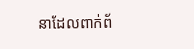នាដែលពាក់ព័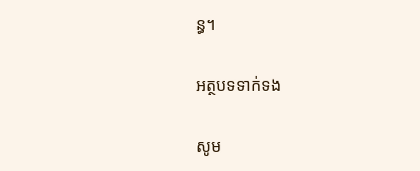ន្ធ។

អត្ថបទទាក់ទង

សូម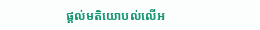ផ្ដល់មតិយោបល់លើអ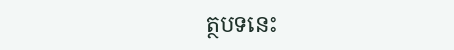ត្ថបទនេះ